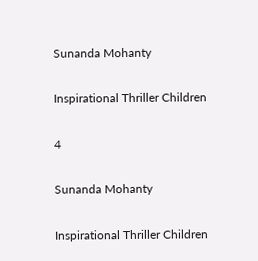Sunanda Mohanty

Inspirational Thriller Children

4

Sunanda Mohanty

Inspirational Thriller Children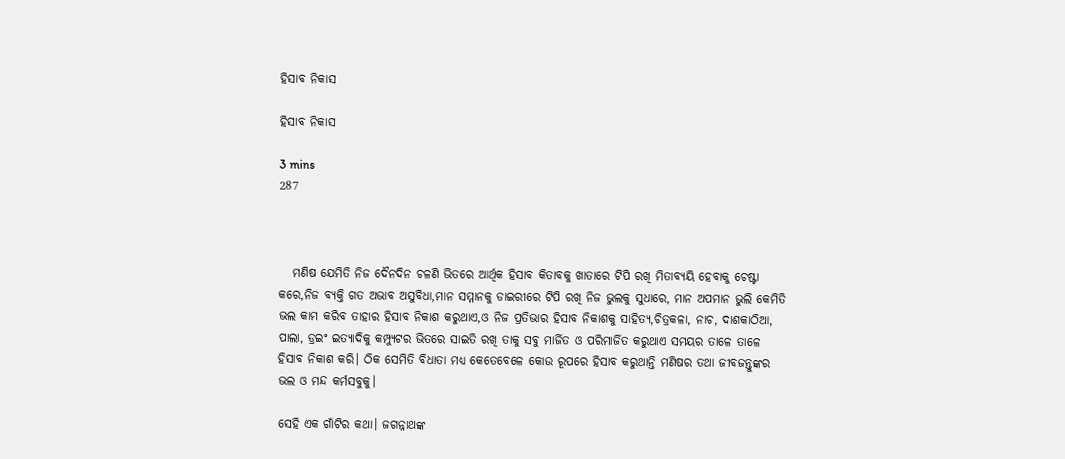ହିସାବ ନିକାସ

ହିସାବ ନିକାସ

3 mins
287



   ମଣିଷ ଯେମିତି ନିଜ ଦୈନଦିନ ଚଳଣି ଭିତରେ ଆର୍ଥିକ ହିସାବ କିତାବକୁ ଖାତାରେ ଟିପି ରଖି ମିତାବ୍ୟୟି ହେବାକୁ ଚେଷ୍ଟା କରେ,ନିଜ ବ୍ୟକ୍ତି ଗତ ଅଭାବ ଅସୁବିଧା,ମାନ ସମ୍ମାନକୁ ଡାଇରୀରେ ଟିପି ରଖି ନିଜ ଭୁଲକୁ ସୁଧାରେ, ମାନ ଅପମାନ ଭୁଲି କେମିତି ଭଲ କାମ କରିବ ତାହାର ହିସାବ ନିକାଶ କରୁଥାଏ,ଓ ନିଜ ପ୍ରତିଭାର ହିସାବ ନିକାଶକୁ ସାହିତ୍ୟ,ଚିତ୍ରକଳା, ନାଚ, ଦାଶକାଠିଆ, ପାଲା, ଡ୍ରଇଂ ଇତ୍ୟାଦିକୁ କମ୍ପ୍ୟୁଟର ଭିତରେ ସାଇତି ରଖି ତାକୁ ସବୁ ମାର୍ଜିତ ଓ ପରିମାର୍ଜିତ କରୁଥାଏ ସମୟର ତାଳେ ତାଳେ ହିସାବ ନିକାଶ କରି। ଠିକ ସେମିତି ବିଧାତା ମଧ୍ୟ କେତେବେଳେ କୋଉ ରୂପରେ ହିସାବ କରୁଥାନ୍ତି ମଣିଷର ତଥା ଜୀବଜନ୍ତୁଙ୍କର ଭଲ ଓ ମନ୍ଦ କର୍ମସବୁକୁ।

ସେହି ଏକ ଗାଁଟିର କଥା। ଜଗନ୍ନାଥଙ୍କ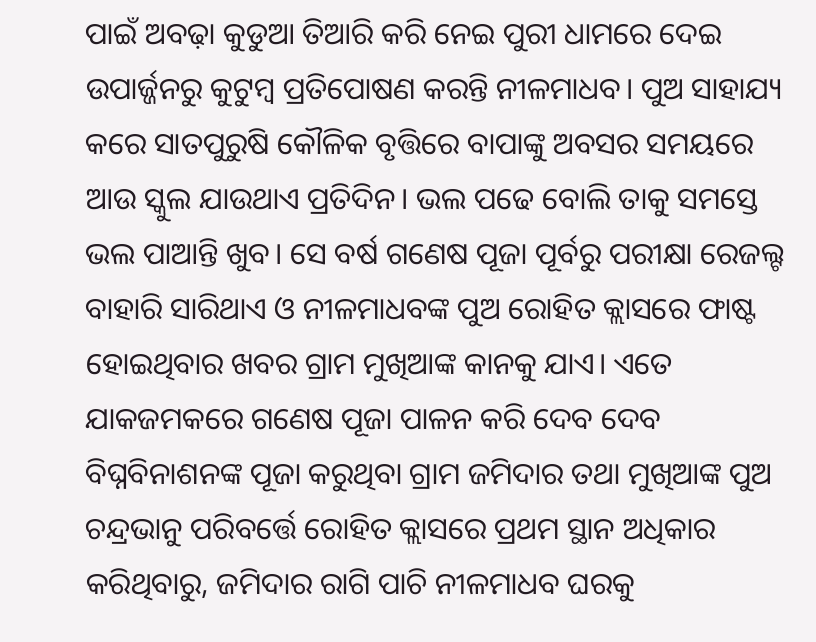ପାଇଁ ଅବଢ଼ା କୁଡୁଆ ତିଆରି କରି ନେଇ ପୁରୀ ଧାମରେ ଦେଇ ଉପାର୍ଜ୍ଜନରୁ କୁଟୁମ୍ବ ପ୍ରତିପୋଷଣ କରନ୍ତି ନୀଳମାଧବ। ପୁଅ ସାହାଯ୍ୟ କରେ ସାତପୁରୁଷି କୌଳିକ ବୃତ୍ତିରେ ବାପାଙ୍କୁ ଅବସର ସମୟରେ ଆଉ ସ୍କୁଲ ଯାଉଥାଏ ପ୍ରତିଦିନ। ଭଲ ପଢେ ବୋଲି ତାକୁ ସମସ୍ତେ ଭଲ ପାଆନ୍ତି ଖୁବ। ସେ ବର୍ଷ ଗଣେଷ ପୂଜା ପୂର୍ବରୁ ପରୀକ୍ଷା ରେଜଲ୍ଟ ବାହାରି ସାରିଥାଏ ଓ ନୀଳମାଧବଙ୍କ ପୁଅ ରୋହିତ କ୍ଲାସରେ ଫାଷ୍ଟ ହୋଇଥିବାର ଖବର ଗ୍ରାମ ମୁଖିଆଙ୍କ କାନକୁ ଯାଏ। ଏତେ ଯାକଜମକରେ ଗଣେଷ ପୂଜା ପାଳନ କରି ଦେବ ଦେବ ବିଘ୍ନବିନାଶନଙ୍କ ପୂଜା କରୁଥିବା ଗ୍ରାମ ଜମିଦାର ତଥା ମୁଖିଆଙ୍କ ପୁଅ ଚନ୍ଦ୍ରଭାନୁ ପରିବର୍ତ୍ତେ ରୋହିତ କ୍ଲାସରେ ପ୍ରଥମ ସ୍ଥାନ ଅଧିକାର କରିଥିବାରୁ, ଜମିଦାର ରାଗି ପାଚି ନୀଳମାଧବ ଘରକୁ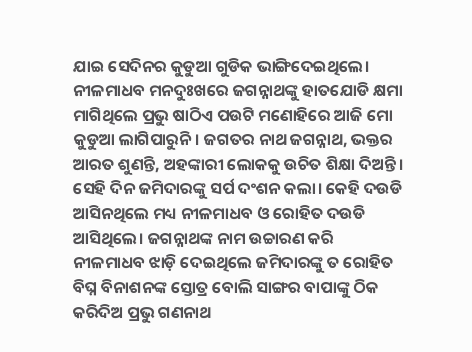ଯାଇ ସେଦିନର କୁଡୁଆ ଗୁଡିକ ଭାଙ୍ଗିଦେଇଥିଲେ। ନୀଳମାଧବ ମନଦୁଃଖରେ ଜଗନ୍ନାଥଙ୍କୁ ହାତଯୋଡି କ୍ଷମା ମାଗିଥିଲେ ପ୍ରଭୁ ଷାଠିଏ ପଉଟି ମଣୋହିରେ ଆଜି ମୋ କୁଡୁଆ ଲାଗିପାରୁନି। ଜଗତର ନାଥ ଜଗନ୍ନାଥ, ଭକ୍ତର ଆରତ ଶୁଣନ୍ତି, ଅହଙ୍କାରୀ ଲୋକକୁ ଉଚିତ ଶିକ୍ଷା ଦିଅନ୍ତି। ସେହି ଦିନ ଜମିଦାରଙ୍କୁ ସର୍ପ ଦଂଶନ କଲା। କେହି ଦଉଡି ଆସିନଥିଲେ ମଧ୍ୟ ନୀଳମାଧବ ଓ ରୋହିତ ଦଉଡି ଆସିଥିଲେ। ଜଗନ୍ନାଥଙ୍କ ନାମ ଉଚ୍ଚାରଣ କରି ନୀଳମାଧବ ଝାଡ଼ି ଦେଇଥିଲେ ଜମିଦାରଙ୍କୁ ତ ରୋହିତ ବିଘ୍ନ ବିନାଶନଙ୍କ ସ୍ତୋତ୍ର ବୋଲି ସାଙ୍ଗର ବାପାଙ୍କୁ ଠିକ କରିଦିଅ ପ୍ରଭୁ ଗଣନାଥ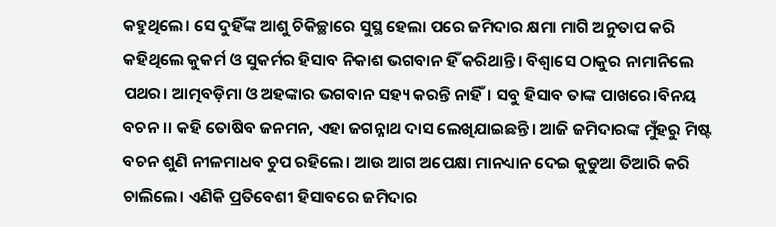କହୁଥିଲେ। ସେ ଦୁହିଁଙ୍କ ଆଶୁ ଚିକିଚ୍ଛାରେ ସୁସ୍ଥ ହେଲା ପରେ ଜମିଦାର କ୍ଷମା ମାଗି ଅନୁତାପ କରି କହିଥିଲେ କୁକର୍ମ ଓ ସୁକର୍ମର ହିସାବ ନିକାଶ ଭଗବାନ ହିଁ କରିଥାନ୍ତି। ବିଶ୍ୱାସେ ଠାକୁର ନାମାନିଲେ ପଥର। ଆତ୍ମବଡ଼ିମା ଓ ଅହଙ୍କାର ଭଗବାନ ସହ୍ୟ କରନ୍ତି ନାହିଁ। ସବୁ ହିସାବ ତାଙ୍କ ପାଖରେ।ବିନୟ ବଚନ।। କହି ତୋଷିବ ଜନମନ, ଏହା ଜଗନ୍ନାଥ ଦାସ ଲେଖିଯାଇଛନ୍ତି। ଆଜି ଜମିଦାରଙ୍କ ମୁଁହରୁ ମିଷ୍ଟ ବଚନ ଶୁଣି ନୀଳମାଧବ ଚୁପ ରହିଲେ। ଆଉ ଆଗ ଅପେକ୍ଷା ମାନଧ୍ୟାନ ଦେଇ କୁଡୁଆ ତିଆରି କରି ଚାଲିଲେ। ଏଣିକି ପ୍ରତିବେଶୀ ହିସାବରେ ଜମିଦାର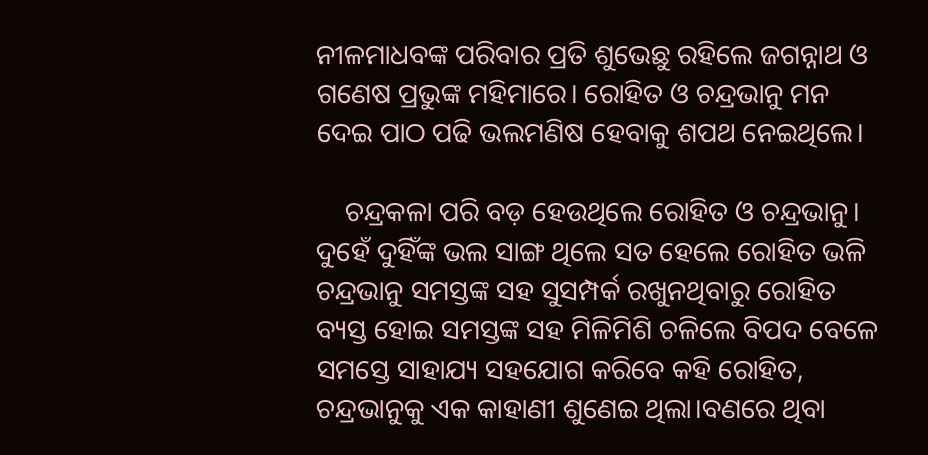ନୀଳମାଧବଙ୍କ ପରିବାର ପ୍ରତି ଶୁଭେଛୁ ରହିଲେ ଜଗନ୍ନାଥ ଓ ଗଣେଷ ପ୍ରଭୁଙ୍କ ମହିମାରେ। ରୋହିତ ଓ ଚନ୍ଦ୍ରଭାନୁ ମନ ଦେଇ ପାଠ ପଢି ଭଲମଣିଷ ହେବାକୁ ଶପଥ ନେଇଥିଲେ।

    ଚନ୍ଦ୍ରକଳା ପରି ବଡ଼ ହେଉଥିଲେ ରୋହିତ ଓ ଚନ୍ଦ୍ରଭାନୁ। ଦୁହେଁ ଦୁହିଁଙ୍କ ଭଲ ସାଙ୍ଗ ଥିଲେ ସତ ହେଲେ ରୋହିତ ଭଳି ଚନ୍ଦ୍ରଭାନୁ ସମସ୍ତଙ୍କ ସହ ସୁସମ୍ପର୍କ ରଖୁନଥିବାରୁ ରୋହିତ ବ୍ୟସ୍ତ ହୋଇ ସମସ୍ତଙ୍କ ସହ ମିଳିମିଶି ଚଳିଲେ ବିପଦ ବେଳେ ସମସ୍ତେ ସାହାଯ୍ୟ ସହଯୋଗ କରିବେ କହି ରୋହିତ, ଚନ୍ଦ୍ରଭାନୁକୁ ଏକ କାହାଣୀ ଶୁଣେଇ ଥିଲା।ବଣରେ ଥିବା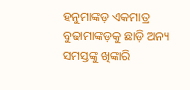ହନୁମାଙ୍କଡ଼ ଏକମାତ୍ର ବୁଢାମାଙ୍କଡ଼କୁ ଛାଡ଼ି ଅନ୍ୟ ସମସ୍ତଙ୍କୁ ଖିଙ୍କାରି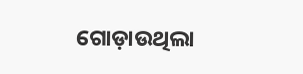ଗୋଡ଼ାଉଥିଲା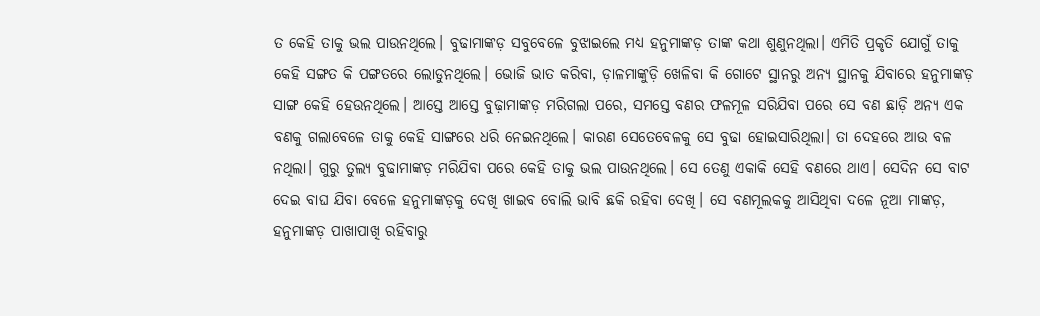ତ କେହି ତାକୁ ଭଲ ପାଉନଥିଲେ। ବୁଢାମାଙ୍କଡ଼ ସବୁବେଳେ ବୁଝାଇଲେ ମଧ୍ୟ ହନୁମାଙ୍କଡ଼ ତାଙ୍କ କଥା ଶୁଣୁନଥିଲା। ଏମିତି ପ୍ରକୃତି ଯୋଗୁଁ ତାକୁ କେହି ସଙ୍ଗତ କି ପଙ୍ଗତରେ ଲୋଡୁନଥିଲେ। ଭୋଜି ଭାତ କରିବା, ଡ଼ାଳମାଙ୍କୁଡ଼ି ଖେଳିବା କି ଗୋଟେ ସ୍ଥାନରୁ ଅନ୍ୟ ସ୍ଥାନକୁ ଯିବାରେ ହନୁମାଙ୍କଡ଼ ସାଙ୍ଗ କେହି ହେଉନଥିଲେ। ଆସ୍ତେ ଆସ୍ତେ ବୁଢ଼ାମାଙ୍କଡ଼ ମରିଗଲା ପରେ, ସମସ୍ତେ ବଣର ଫଳମୂଳ ସରିଯିବା ପରେ ସେ ବଣ ଛାଡ଼ି ଅନ୍ୟ ଏକ ବଣକୁ ଗଲାବେଳେ ତାକୁ କେହି ସାଙ୍ଗରେ ଧରି ନେଇନଥିଲେ। କାରଣ ସେତେବେଳକୁ ସେ ବୁଢା ହୋଇସାରିଥିଲା। ତା ଦେହରେ ଆଉ ବଳ ନଥିଲା। ଗୁରୁ ତୁଲ୍ୟ ବୁଢାମାଙ୍କଡ଼ ମରିଯିବା ପରେ କେହି ତାକୁ ଭଲ ପାଉନଥିଲେ। ସେ ତେଣୁ ଏକାକି ସେହି ବଣରେ ଥାଏ। ସେଦିନ ସେ ବାଟ ଦେଇ ବାଘ ଯିବା ବେଳେ ହନୁମାଙ୍କଡ଼କୁ ଦେଖି ଖାଇବ ବୋଲି ଭାବି ଛକି ରହିବା ଦେଖି। ସେ ବଣମୂଲକକୁ ଆସିଥିବା ଦଳେ ନୂଆ ମାଙ୍କଡ଼, ହନୁମାଙ୍କଡ଼ ପାଖାପାଖି ରହିବାରୁ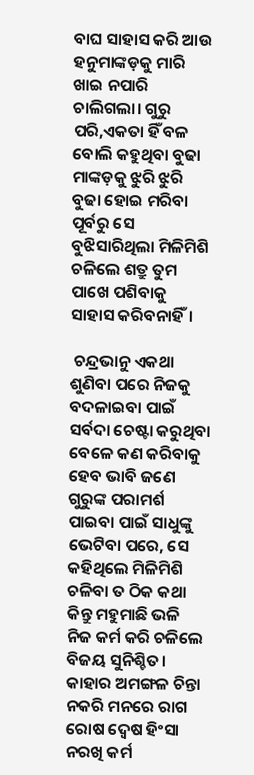ବାଘ ସାହାସ କରି ଆଉ ହନୁମାଙ୍କଡ଼କୁ ମାରି ଖାଇ ନପାରି ଚାଲିଗଲା। ଗୁରୁ ପରି,ଏକତା ହିଁ ବଳ ବୋଲି କହୁଥିବା ବୁଢା ମାଙ୍କଡ଼କୁ ଝୁରି ଝୁରି ବୁଢା ହୋଇ ମରିବା ପୂର୍ବରୁ ସେ ବୁଝିସାରିଥିଲା ମିଳିମିଶି ଚଳିଲେ ଶତ୍ରୁ ତୁମ ପାଖେ ପଶିବାକୁ ସାହାସ କରିବନାହିଁ।

 ଚନ୍ଦ୍ରଭାନୁ ଏକଥା ଶୁଣିବା ପରେ ନିଜକୁ ବଦଳାଇବା ପାଇଁ ସର୍ବଦା ଚେଷ୍ଟା କରୁଥିବା ବେଳେ କଣ କରିବାକୁ ହେବ ଭାବି ଜଣେ ଗୁରୁଙ୍କ ପରାମର୍ଶ ପାଇବା ପାଇଁ ସାଧୁଙ୍କୁ ଭେଟିବା ପରେ, ସେ କହିଥିଲେ ମିଳିମିଶି ଚଳିବା ତ ଠିକ କଥା କିନ୍ତୁ ମହୁମାଛି ଭଳି ନିଜ କର୍ମ କରି ଚଳିଲେ ବିଜୟ ସୁନିଶ୍ଚିତ। କାହାର ଅମଙ୍ଗଳ ଚିନ୍ତା ନକରି ମନରେ ରାଗ ରୋଷ ଦ୍ୱେଷ ହିଂସା ନରଖି କର୍ମ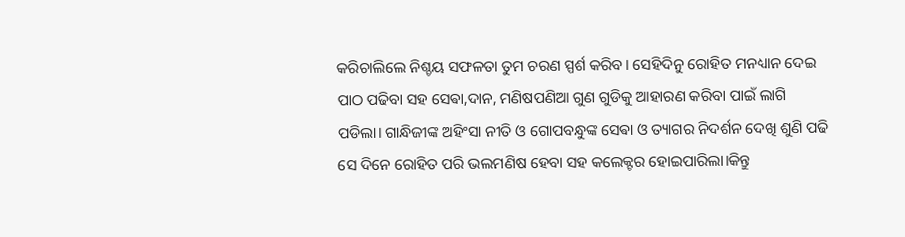କରିଚାଲିଲେ ନିଶ୍ଚୟ ସଫଳତା ତୁମ ଚରଣ ସ୍ପର୍ଶ କରିବ। ସେହିଦିନୁ ରୋହିତ ମନଧ୍ୟାନ ଦେଇ ପାଠ ପଢିବା ସହ ସେଵା,ଦାନ, ମଣିଷପଣିଆ ଗୁଣ ଗୁଡିକୁ ଆହାରଣ କରିବା ପାଇଁ ଲାଗି ପଡିଲା। ଗାନ୍ଧିଜୀଙ୍କ ଅହିଂସା ନୀତି ଓ ଗୋପବନ୍ଧୁଙ୍କ ସେଵା ଓ ତ୍ୟାଗର ନିଦର୍ଶନ ଦେଖି ଶୁଣି ପଢି ସେ ଦିନେ ରୋହିତ ପରି ଭଲମଣିଷ ହେବା ସହ କଲେକ୍ଟର ହୋଇପାରିଲା।କିନ୍ତୁ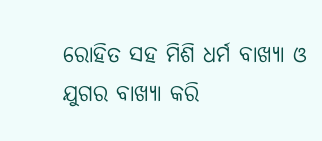ରୋହିତ ସହ ମିଶି ଧର୍ମ ବାଖ୍ୟା ଓ ଯୁଗର ବାଖ୍ୟା କରି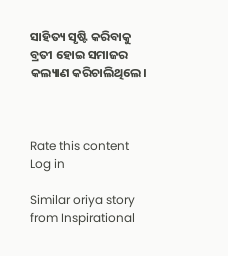ସାହିତ୍ୟ ସୃଷ୍ଟି କରିବାକୁ ବ୍ରତୀ ହୋଇ ସମାଜର କଲ୍ୟାଣ କରିଚାଲିଥିଲେ।



Rate this content
Log in

Similar oriya story from Inspirational